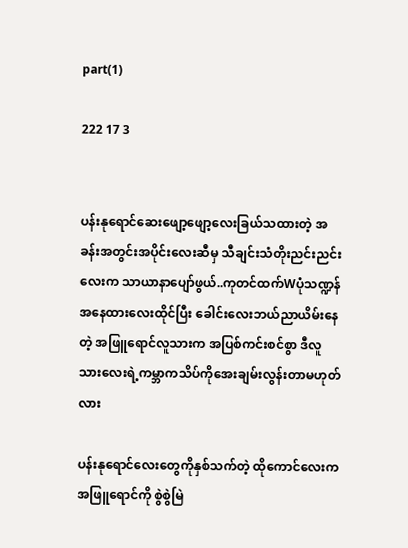part(1)

222 17 3


ပန်းနုရောင်ဆေးဖျော့ဖျော့လေးခြယ်သထားတဲ့ အခန်းအတွင်းအပိုင်းလေးဆီမှ သီချင်းသံတိုးညင်းညင်းလေးက သာယာနာပျော်ဖွယ်..ကုတင်ထက်Wပုံသဏ္ဍန်အနေထားလေးထိုင်ပြီး ခေါင်းလေးဘယ်ညာယိမ်းနေတဲ့ အဖြူရောင်လူသားက အပြစ်ကင်းစင်စွာ ဒီလူသားလေးရဲ့ကမ္ဘာကသိပ်ကိုအေးချမ်းလွန်းတာမဟုတ်လား

ပန်းနုရောင်လေးတွေကိုနှစ်သက်တဲ့ ထိုကောင်လေးက အဖြူရောင်ကို စွဲစွဲမြဲ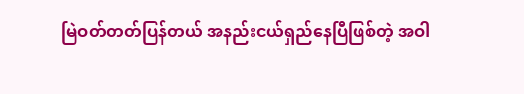မြဲဝတ်တတ်ပြန်တယ် အနည်းငယ်ရှည်နေပြီဖြစ်တဲ့ အဝါ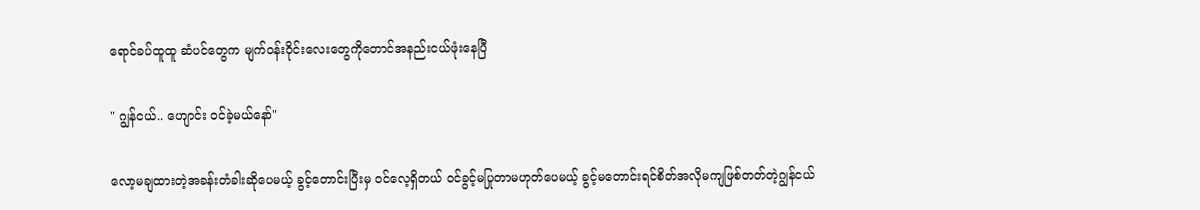ရောင်ခပ်ထူထူ ဆံပင်တွေက မျက်ဝန်းဝိုင်းလေးတွေကိုတောင်အနည်းငယ်ဖုံးနေပြီ

" ဂျွန်ငယ်.. ဟျောင်း ဝင်ခဲ့မယ်နော်"

လော့မချထားတဲ့အခန်းတံခါးဆိုပေမယ့် ခွင့်တောင်းပြီးမှ ဝင်လေ့ရှိတယ် ဝင်ခွင့်မပြုတာမဟုတ်ပေမယ့် ခွင့်မတောင်းရင်စိတ်အလိုမကျဖြစ်တတ်တဲ့ဂျွန်ငယ်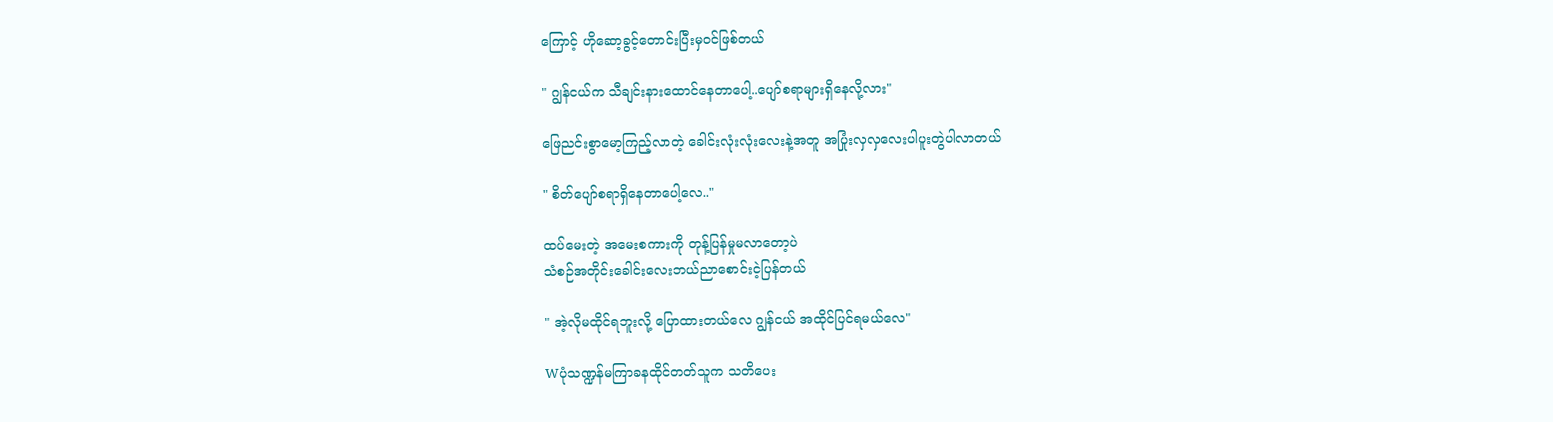ကြောင့် ဟိုဆော့ခွင့်တောင်းပြီးမှဝင်ဖြစ်တယ်

" ဂျွန်ငယ်က သီချင်းနားထောင်နေတာပေါ့..ပျော်စရာများရှိနေလို့လား"

ဖြေညင်းစွာမော့ကြည့်လာတဲ့ ခေါင်းလုံးလုံးလေးနဲ့အတူ အပြုံးလှလှလေးပါပူးတွဲပါလာတယ်

" စိတ်ပျော်စရာရှိနေတာပေါ့လေ.."

ထပ်မေးတဲ့ အမေးစကားကို တုန့်ပြန်မှုမလာတော့ပဲ
သံစဉ်အတိုင်းခေါင်းလေးဘယ်ညာစောင်းငဲ့ပြန်တယ်

" အဲ့လိုမထိုင်ရဘူးလို့ ပြောထားတယ်လေ ဂျွန်ငယ် အထိုင်ပြင်ရမယ်လေ"

Wပုံသဏ္ဍန်မကြာခနထိုင်တတ်သူက သတိပေး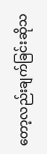တော့လည်းချက်ခြင်းဆိုသ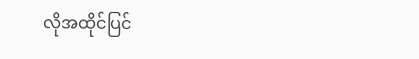လိုအထိုင်ပြင်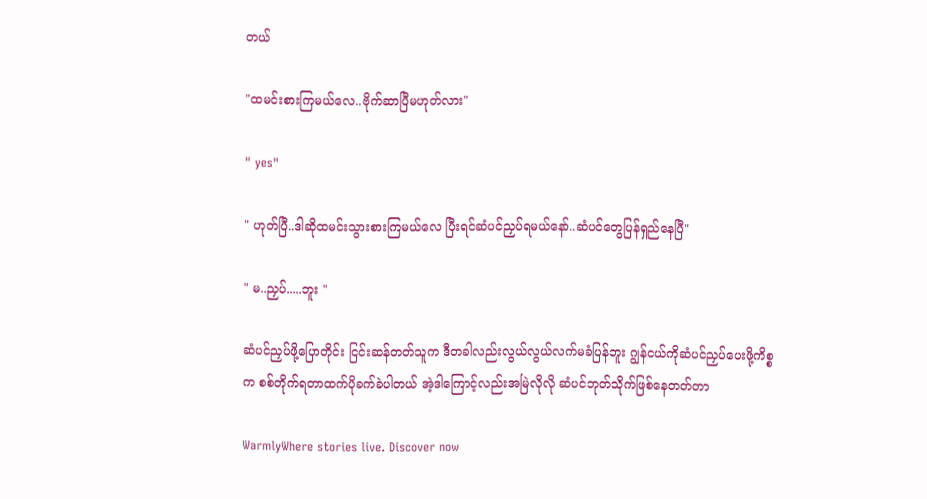တယ်

"ထမင်းစားကြမယ်လေ..ဗိုက်ဆာပြီမဟုတ်လား"

" yes"

" ဟုတ်ပြီ..ဒါဆိုထမင်းသွားစားကြမယ်လေ ပြီးရင်ဆံပင်ညှပ်ရမယ်နော်..ဆံပင်တွေပြန်ရှည်နေပြီ"

" မ..ညှပ်.....ဘူး "

ဆံပင်ညှပ်ဖို့ပြောတိုင်း ငြင်းဆန်တတ်သူက ဒီတခါလည်းလွယ်လွယ်လက်မခံပြန်ဘူး ဂျွန်ငယ်ကိုဆံပင်ညှပ်ပေးဖို့ကိစ္စက စစ်တိုက်ရတာထက်ပိုခက်ခဲပါတယ် အဲ့ဒါကြောင့်လည်းအမြဲလိုလို ဆံပင်ဘုတ်သိုက်ဖြစ်နေတတ်တာ

WarmlyWhere stories live. Discover now